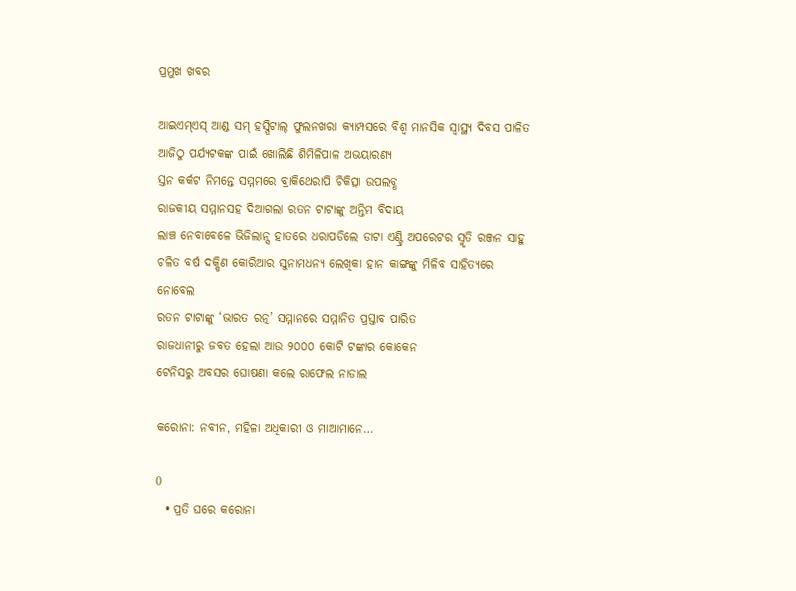ପ୍ରମୁଖ ଖବର

ଆଇଏମ୍‌ଏସ୍ ଆଣ୍ଡ ସମ୍ ହସ୍ପିଟାଲ୍ ଫୁଲନଖରା କ୍ୟାମ୍ପସରେ ବିଶ୍ୱ ମାନସିକ ସ୍ୱାସ୍ଥ୍ୟ ଦିବସ ପାଳିତ
ଆଜିଠୁ ପର୍ଯ୍ୟଟକଙ୍କ ପାଇଁ ଖୋଲିଛି ଶିମିଳିପାଳ ଅଭୟାରଣ୍ୟ
ସ୍ତନ କର୍କଟ ନିମନ୍ତେ ସମ୍ମମରେ ବ୍ରାକିଥେରାପି ଚିକିତ୍ସା ଉପଲବ୍ଧ
ରାଜକୀୟ ସମ୍ମାନସହ ଦିଆଗଲା ରତନ ଟାଟାଙ୍କୁ ଅନ୍ତିମ ବିଦାୟ
ଲାଞ୍ଚ ନେବାବେଳେ ଭିଜିଲାନ୍ସ ହାତରେ ଧରାପଡିଲେ ଡାଟା ଏଣ୍ଟ୍ରି ଅପରେଟର ସ୍ମୃତି ରଞ୍ଜନ ସାହୁ
ଚଳିତ ବର୍ଷ ଦକ୍ଷିଣ କୋରିଆର ସୁନାମଧନ୍ୟ ଲେଖିକା ହାନ କାଙ୍ଗଙ୍କୁ ମିଳିବ ସାହିତ୍ୟରେ ନୋବେଲ
ରତନ ଟାଟାଙ୍କୁ ‘ଭାରତ ରତ୍ନ’ ସମ୍ମାନରେ ସମ୍ମାନିତ ପ୍ରସ୍ତାବ ପାରିତ
ରାଜଧାନୀରୁ ଜବତ ହେଲା ଆଉ ୨୦୦୦ କୋଟି ଟଙ୍କାର କୋକେନ
ଟେନିସରୁ ଅବସର ଘୋଷଣା କଲେ ରାଫେଲ ନାଡାଲ

କରୋନା: ନବୀନ, ମହିଳା ଅଧିକାରୀ ଓ ମାଆମାନେ…

0
  • ପ୍ରତି ଘରେ କରୋନା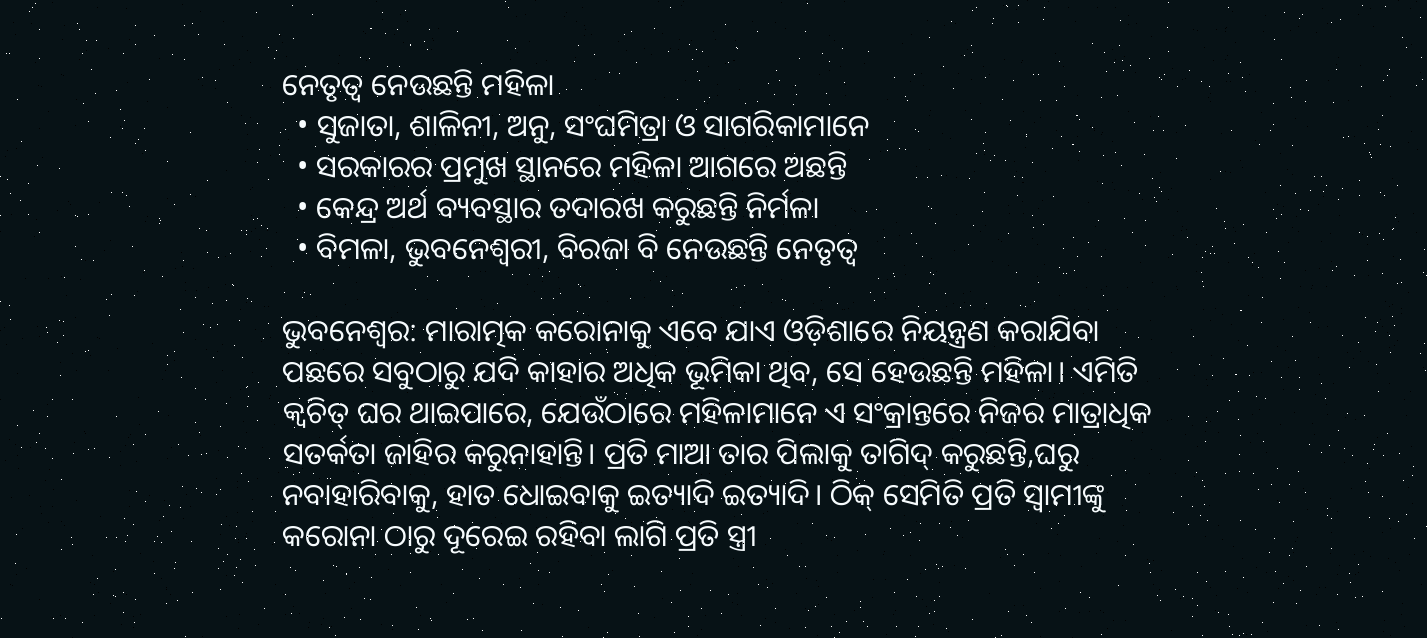ନେତୃତ୍ବ ନେଉଛନ୍ତି ମହିଳା
  • ସୁଜାତା, ଶାଳିନୀ, ଅନୁ, ସଂଘମିତ୍ରା ଓ ସାଗରିକାମାନେ
  • ସରକାରର ପ୍ରମୁଖ ସ୍ଥାନରେ ମହିଳା ଆଗରେ ଅଛନ୍ତି
  • କେନ୍ଦ୍ର ଅର୍ଥ ବ୍ୟବସ୍ଥାର ତଦାରଖ କରୁଛନ୍ତି ନିର୍ମଳା
  • ବିମଳା, ଭୁବନେଶ୍ବରୀ, ବିରଜା ବି ନେଉଛନ୍ତି ନେତୃତ୍ବ

ଭୁବନେଶ୍ବର: ମାରାତ୍ମକ କରୋନାକୁ ଏବେ ଯାଏ ଓଡ଼ିଶାରେ ନିୟନ୍ତ୍ରଣ କରାଯିବା ପଛରେ ସବୁଠାରୁ ଯଦି କାହାର ଅଧିକ ଭୂମିକା ଥିବ, ସେ ହେଉଛନ୍ତି ମହିଳା। ଏମିତି କ୍ବଚିତ୍ ଘର ଥାଇପାରେ, ଯେଉଁଠାରେ ମହିଳାମାନେ ଏ ସଂକ୍ରାନ୍ତରେ ନିଜର ମାତ୍ରାଧିକ ସତର୍କତା ଜାହିର କରୁନାହାନ୍ତି। ପ୍ରତି ମାଆ ତାର ପିଲାକୁ ତାଗିଦ୍ କରୁଛନ୍ତି,ଘରୁ ନବାହାରିବାକୁ, ହାତ ଧୋଇବାକୁ ଇତ୍ୟାଦି ଇତ୍ୟାଦି। ଠିକ୍ ସେମିତି ପ୍ରତି ସ୍ବାମୀଙ୍କୁ କରୋନା ଠାରୁ ଦୂରେଇ ରହିବା ଲାଗି ପ୍ରତି ସ୍ତ୍ରୀ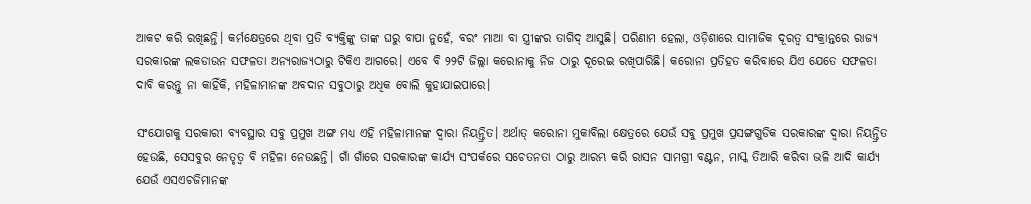ଆକଟ କରି ରଖିଛନ୍ତି। କର୍ମକ୍ଷେତ୍ରରେ ଥିବା ପ୍ରତି ବ୍ୟକ୍ତିଙ୍କୁ ତାଙ୍କ ଘରୁ ବାପା ନୁହେଁ, ବରଂ ମାଆ ବା ସ୍ତ୍ରୀଙ୍କର ତାଗିଦ୍ ଆସୁଛି। ପରିଣାମ ହେଲା, ଓଡ଼ିଶାରେ ସାମାଜିକ ଦୂରତ୍ବ ସଂକ୍ରାନ୍ତରେ ରାଜ୍ୟ ସରକାରଙ୍କ ଲକଡାଉନ ସଫଳତା ଅନ୍ୟରାଜ୍ୟଠାରୁ ଟିକିଏ ଆଗରେ। ଏବେ ବି ୨୨ଟି ଜିଲ୍ଲା କରୋନାକୁ ନିଜ ଠାରୁ ଦୂରେଇ ରଖିପାରିଛି। କରୋନା ପ୍ରତିହତ କରିବାରେ ଯିଏ ଯେତେ ସଫଳତା ଦାବି କରନ୍ତୁ ନା କାହିଁକି, ମହିଳାମାନଙ୍କ ଅବଦାନ ସବୁଠାରୁ ଅଧିକ ବୋଲି କୁହାଯାଇପାରେ।

ସଂଯୋଗକୁ ସରକାରୀ ବ୍ୟବସ୍ଥାର ସବୁ ପ୍ରମୁଖ ଅଙ୍ଗ ମଧ୍ୟ ଏହି ମହିଳାମାନଙ୍କ ଦ୍ବାରା ନିୟନ୍ତ୍ରିତ। ଅର୍ଥାତ୍ କରୋନା ମୁକାବିଲା କ୍ଷେତ୍ରରେ ଯେଉଁ ସବୁ ପ୍ରମୁଖ ପ୍ରସଙ୍ଗଗୁଡିକ ସରକାରଙ୍କ ଦ୍ବାରା ନିୟନ୍ତ୍ରିତ ହେଉଛି, ସେସବୁର ନେତୃତ୍ବ ବି ମହିଳା ନେଉଛନ୍ତି। ଗାଁ ଗାଁରେ ସରକାରଙ୍କ କାର୍ଯ୍ୟ ସଂପର୍କରେ ସଚେତନତା ଠାରୁ ଆରମ୍ଭ କରି ରାସନ ସାମଗ୍ରୀ ବଣ୍ଟନ, ମାସ୍କ ତିଆରି କରିବା ଭଳି ଆଦି କାର୍ଯ୍ୟ ଯେଉଁ ଏସଏଚଜିମାନଙ୍କ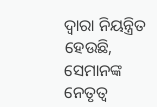ଦ୍ବାରା ନିୟନ୍ତ୍ରିତ ହେଉଛି, ସେମାନଙ୍କ ନେତୃତ୍ବ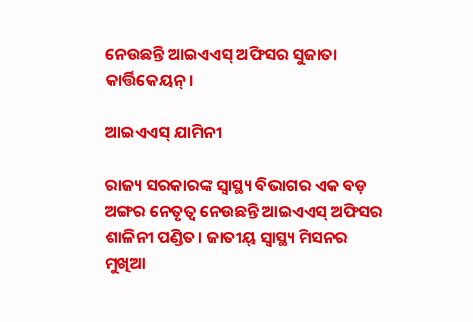ନେଉଛନ୍ତି ଆଇଏଏସ୍ ଅଫିସର ସୁଜାତା କାର୍ତ୍ତିକେୟନ୍।

ଆଇଏଏସ୍ ଯାମିନୀ

ରାଜ୍ୟ ସରକାରଙ୍କ ସ୍ବାସ୍ଥ୍ୟ ବିଭାଗର ଏକ ବଡ଼ ଅଙ୍ଗର ନେତୃତ୍ବ ନେଉଛନ୍ତି ଆଇଏଏସ୍ ଅଫିସର ଶାଳିନୀ ପଣ୍ଡିତ। ଜାତୀୟ୍ ସ୍ବାସ୍ଥ୍ୟ ମିସନର ମୁଖିଆ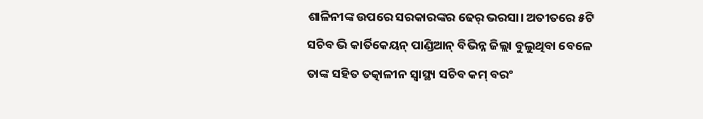ଶାଳିନୀଙ୍କ ଉପରେ ସରକାରଙ୍କର ଢେର୍ ଭରସା। ଅତୀତରେ ୫ଟି ସଚିବ ଭି କାର୍ତିକେୟନ୍ ପାଣ୍ଡିଆନ୍ ବିଭିନ୍ନ ଜିଲ୍ଲା ବୁଲୁଥିବା ବେଳେ ତାଙ୍କ ସହିତ ତତ୍କାଳୀନ ସ୍ବାସ୍ଥ୍ୟ ସଚିବ କମ୍ ବରଂ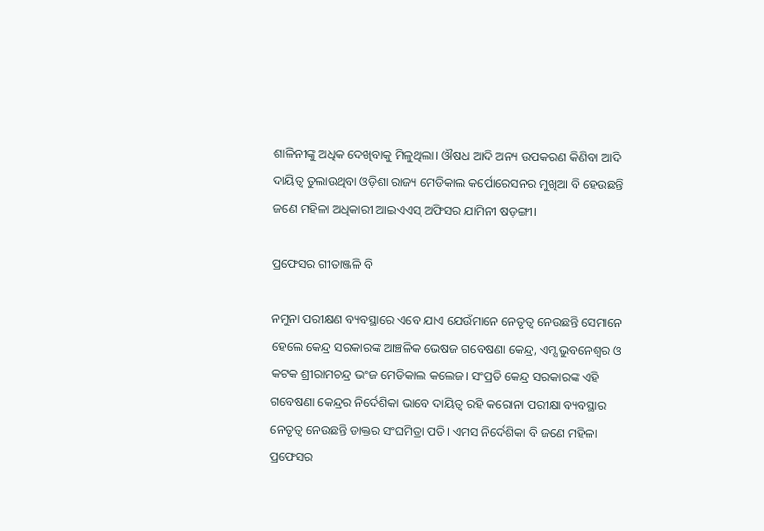ଶାଳିନୀଙ୍କୁ ଅଧିକ ଦେଖିବାକୁ ମିଳୁଥିଲା। ଔଷଧ ଆଦି ଅନ୍ୟ ଉପକରଣ କିଣିବା ଆଦି ଦାୟିତ୍ବ ତୁଲାଉଥିବା ଓଡ଼ିଶା ରାଜ୍ୟ ମେଡିକାଲ କର୍ପୋରେସନର ମୁଖିଆ ବି ହେଉଛନ୍ତି ଜଣେ ମହିଳା ଅଧିକାରୀ ଆଇଏଏସ୍ ଅଫିସର ଯାମିନୀ ଷଡ଼ଙ୍ଗୀ।

ପ୍ରଫେସର ଗୀତାଞ୍ଜଳି ବି

ନମୁନା ପରୀକ୍ଷଣ ବ୍ୟବସ୍ଥାରେ ଏବେ ଯାଏ ଯେଉଁମାନେ ନେତୃତ୍ବ ନେଉଛନ୍ତି ସେମାନେ ହେଲେ କେନ୍ଦ୍ର ସରକାରଙ୍କ ଆଞ୍ଚଳିକ ଭେଷଜ ଗବେଷଣା କେନ୍ଦ୍ର, ଏମ୍ସ ଭୁବନେଶ୍ବର ଓ କଟକ ଶ୍ରୀରାମଚନ୍ଦ୍ର ଭଂଜ ମେଡିକାଲ କଲେଜ। ସଂପ୍ରତି କେନ୍ଦ୍ର ସରକାରଙ୍କ ଏହି ଗବେଷଣା କେନ୍ଦ୍ରର ନିର୍ଦେଶିକା ଭାବେ ଦାୟିତ୍ବ ରହି କରୋନା ପରୀକ୍ଷା ବ୍ୟବସ୍ଥାର ନେତୃତ୍ବ ନେଉଛନ୍ତି ଡାକ୍ତର ସଂଘମିତ୍ରା ପତି। ଏମସ ନିର୍ଦେଶିକା ବି ଜଣେ ମହିଳା ପ୍ରଫେସର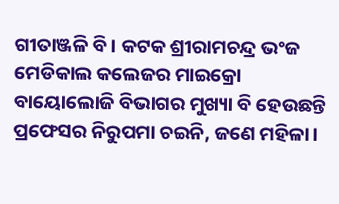ଗୀତାଞ୍ଜଳି ବି। କଟକ ଶ୍ରୀରାମଚନ୍ଦ୍ର ଭଂଜ ମେଡିକାଲ କଲେଜର ମାଇକ୍ରୋ ବାୟୋଲୋଜି ବିଭାଗର ମୁଖ୍ୟା ବି ହେଉଛନ୍ତି ପ୍ରଫେସର ନିରୁପମା ଚଇନି, ଜଣେ ମହିଳା।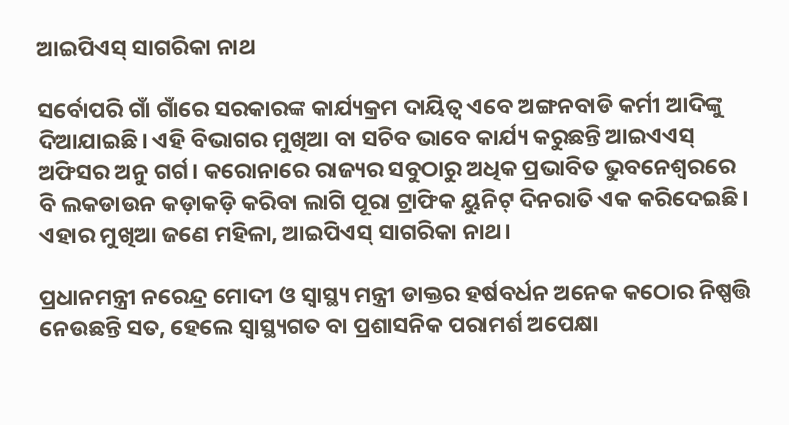ଆଇପିଏସ୍ ସାଗରିକା ନାଥ

ସର୍ବୋପରି ଗାଁ ଗାଁରେ ସରକାରଙ୍କ କାର୍ଯ୍ୟକ୍ରମ ଦାୟିତ୍ବ ଏବେ ଅଙ୍ଗନବାଡି କର୍ମୀ ଆଦିଙ୍କୁ ଦିଆଯାଇଛି। ଏହି ବିଭାଗର ମୁଖିଆ ବା ସଚିବ ଭାବେ କାର୍ଯ୍ୟ କରୁଛନ୍ତି ଆଇଏଏସ୍ ଅଫିସର ଅନୁ ଗର୍ଗ। କରୋନାରେ ରାଜ୍ୟର ସବୁଠାରୁ ଅଧିକ ପ୍ରଭାବିତ ଭୁବନେଶ୍ବରରେ ବି ଲକଡାଉନ କଡ଼ାକଡ଼ି କରିବା ଲାଗି ପୂରା ଟ୍ରାଫିକ ୟୁନିଟ୍ ଦିନରାତି ଏକ କରିଦେଇଛି। ଏହାର ମୁଖିଆ ଜଣେ ମହିଳା, ଆଇପିଏସ୍ ସାଗରିକା ନାଥ।

ପ୍ରଧାନମନ୍ତ୍ରୀ ନରେନ୍ଦ୍ର ମୋଦୀ ଓ ସ୍ବାସ୍ଥ୍ୟ ମନ୍ତ୍ରୀ ଡାକ୍ତର ହର୍ଷବର୍ଧନ ଅନେକ କଠୋର ନିଷ୍ପତ୍ତି ନେଉଛନ୍ତି ସତ, ହେଲେ ସ୍ବାସ୍ଥ୍ୟଗତ ବା ପ୍ରଶାସନିକ ପରାମର୍ଶ ଅପେକ୍ଷା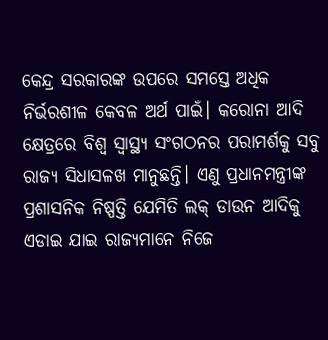କେନ୍ଦ୍ର ସରକାରଙ୍କ ଉପରେ ସମସ୍ତେ ଅଧିକ ନିର୍ଭରଶୀଳ କେବଳ ଅର୍ଥ ପାଇଁ। କରୋନା ଆଦି କ୍ଷେତ୍ରରେ ବିଶ୍ବ ସ୍ବାସ୍ଥ୍ୟ ସଂଗଠନର ପରାମର୍ଶକୁ ସବୁ ରାଜ୍ୟ ସିଧାସଳଖ ମାନୁଛନ୍ତି। ଏଣୁ ପ୍ରଧାନମନ୍ତ୍ରୀଙ୍କ ପ୍ରଶାସନିକ ନିଷ୍ପତ୍ତି ଯେମିତି ଲକ୍ ଡାଉନ ଆଦିକୁ ଏଡାଇ ଯାଇ ରାଜ୍ୟମାନେ ନିଜେ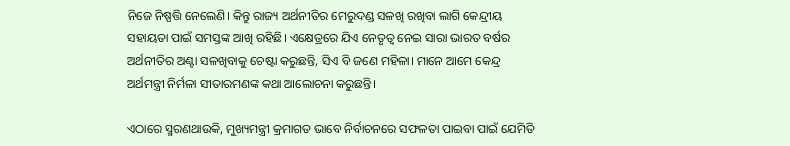ନିଜେ ନିଷ୍ପତ୍ତି ନେଲେଣି। କିନ୍ତୁ ରାଜ୍ୟ ଅର୍ଥନୀତିର ମେରୁଦଣ୍ଡ ସଳଖି ରଖିବା ଲାଗି କେନ୍ଦ୍ରୀୟ ସହାୟତା ପାଇଁ ସମସ୍ତଙ୍କ ଆଖି ରହିଛି। ଏକ୍ଷେତ୍ରରେ ଯିଏ ନେତୃତ୍ବ ନେଇ ସାରା ଭାରତ ବର୍ଷର ଅର୍ଥନୀତିର ଅଣ୍ଟା ସଳଖିବାକୁ ଚେଷ୍ଟା କରୁଛନ୍ତି, ସିଏ ବି ଜଣେ ମହିଳା। ମାନେ ଆମେ କେନ୍ଦ୍ର ଅର୍ଥମନ୍ତ୍ରୀ ନିର୍ମଳା ସୀତାରମଣଙ୍କ କଥା ଆଲୋଚନା କରୁଛନ୍ତି।

ଏଠାରେ ସ୍ମରଣଥାଉକି, ମୁଖ୍ୟମନ୍ତ୍ରୀ କ୍ରମାଗତ ଭାବେ ନିର୍ବାଚନରେ ସଫଳତା ପାଇବା ପାଇଁ ଯେମିତି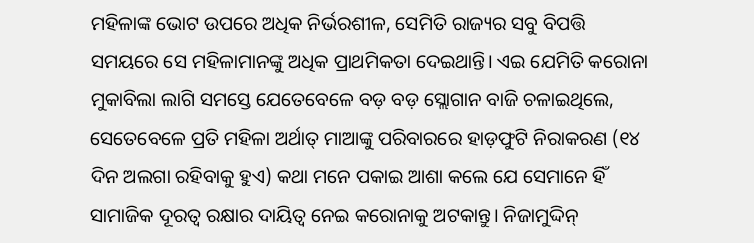ମହିଳାଙ୍କ ଭୋଟ ଉପରେ ଅଧିକ ନିର୍ଭରଶୀଳ, ସେମିତି ରାଜ୍ୟର ସବୁ ବିପତ୍ତି ସମୟରେ ସେ ମହିଳାମାନଙ୍କୁ ଅଧିକ ପ୍ରାଥମିକତା ଦେଇଥାନ୍ତି। ଏଇ ଯେମିତି କରୋନା ମୁକାବିଲା ଲାଗି ସମସ୍ତେ ଯେତେବେଳେ ବଡ଼ ବଡ଼ ସ୍ଲୋଗାନ ବାଜି ଚଳାଇଥିଲେ, ସେତେବେଳେ ପ୍ରତି ମହିଳା ଅର୍ଥାତ୍ ମାଆଙ୍କୁ ପରିବାରରେ ହାଡ଼ଫୁଟି ନିରାକରଣ (୧୪ ଦିନ ଅଲଗା ରହିବାକୁ ହୁଏ) କଥା ମନେ ପକାଇ ଆଶା କଲେ ଯେ ସେମାନେ ହିଁ ସାମାଜିକ ଦୂରତ୍ବ ରକ୍ଷାର ଦାୟିତ୍ବ ନେଇ କରୋନାକୁ ଅଟକାନ୍ତୁ। ନିଜାମୁଦ୍ଦିନ୍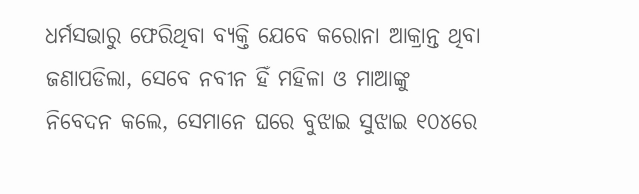ଧର୍ମସଭାରୁ ଫେରିଥିବା ବ୍ୟକ୍ତି ଯେବେ କରୋନା ଆକ୍ରାନ୍ତ ଥିବା ଜଣାପଡିଲା, ସେବେ ନବୀନ ହିଁ ମହିଳା ଓ ମାଆଙ୍କୁ ନିବେଦନ କଲେ, ସେମାନେ ଘରେ ବୁଝାଇ ସୁଝାଇ ୧୦୪ରେ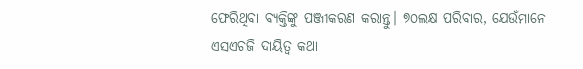ଫେରିଥିବା ବ୍ୟକ୍ତିଙ୍କୁ ପଞ୍ଜୀକରଣ କରାନ୍ତୁ। ୭୦ଲକ୍ଷ ପରିବାର, ଯେଉଁମାନେ ଏସଏଚଜି ଦାୟିତ୍ବ କଥା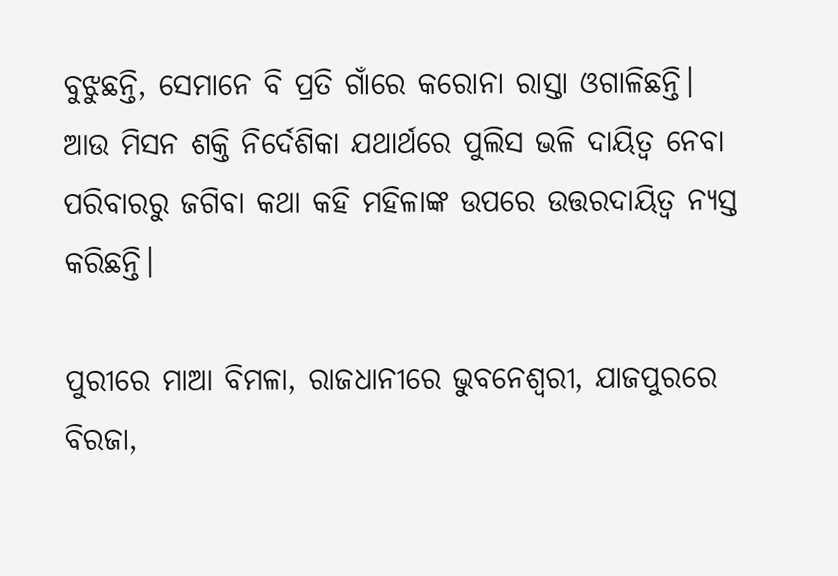ବୁଝୁଛନ୍ତି, ସେମାନେ ବି ପ୍ରତି ଗାଁରେ କରୋନା ରାସ୍ତା ଓଗାଳିଛନ୍ତି। ଆଉ ମିସନ ଶକ୍ତି ନିର୍ଦେଶିକା ଯଥାର୍ଥରେ ପୁଲିସ ଭଳି ଦାୟିତ୍ବ ନେବା ପରିବାରରୁ ଜଗିବା କଥା କହି ମହିଳାଙ୍କ ଉପରେ ଉତ୍ତରଦାୟିତ୍ବ ନ୍ୟସ୍ତ କରିଛନ୍ତି।

ପୁରୀରେ ମାଆ ବିମଳା, ରାଜଧାନୀରେ ଭୁବନେଶ୍ବରୀ, ଯାଜପୁରରେ ବିରଜା,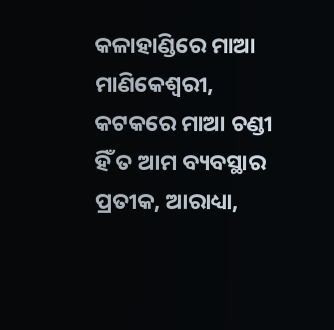କଳାହାଣ୍ଡିରେ ମାଆ ମାଣିକେଶ୍ବରୀ, କଟକରେ ମାଆ ଚଣ୍ଡୀ ହିଁ ତ ଆମ ବ୍ୟବସ୍ଥାର ପ୍ରତୀକ, ଆରାଧ୍ୟା,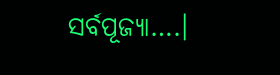ସର୍ବପୂଜ୍ୟା….।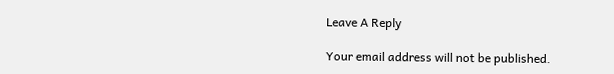Leave A Reply

Your email address will not be published.